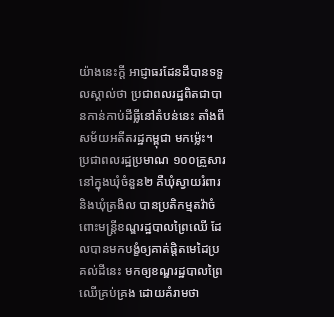យ៉ាងនេះក្ដី អាជ្ញាធរដែនដីបានទទួលស្គាល់ថា ប្រជាពលរដ្ឋពិតជាបានកាន់កាប់ដីធ្លីនៅតំបន់នេះ តាំងពីសម័យអតីតរដ្ឋកម្ពុជា មកម្ល៉េះ។
ប្រជាពលរដ្ឋប្រមាណ ១០០គ្រួសារ នៅក្នុងឃុំចំនួន២ គឺឃុំស្វាយរំពារ និងឃុំត្រងិល បានប្រតិកម្មតវ៉ាចំពោះមន្ត្រីខណ្ឌរដ្ឋបាលព្រៃឈើ ដែលបានមកបង្ខំឲ្យគាត់ផ្ដិតមេដៃប្រគល់ដីនេះ មកឲ្យខណ្ឌរដ្ឋបាលព្រៃឈើគ្រប់គ្រង ដោយគំរាមថា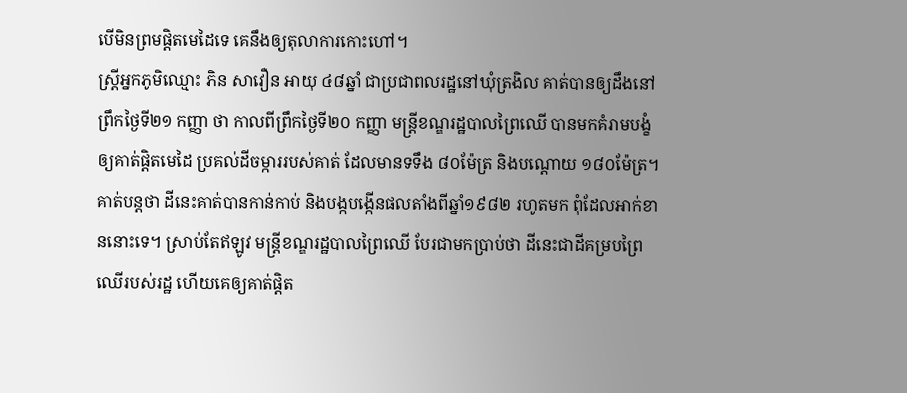បើមិនព្រមផ្ដិតមេដៃទេ គេនឹងឲ្យតុលាការកោះហៅ។
ស្ត្រីអ្នកភូមិឈ្មោះ ភិន សាវឿន អាយុ ៤៨ឆ្នាំ ជាប្រជាពលរដ្ឋនៅឃុំត្រងិល គាត់បានឲ្យដឹងនៅព្រឹកថ្ងៃទី២១ កញ្ញា ថា កាលពីព្រឹកថ្ងៃទី២០ កញ្ញា មន្ត្រីខណ្ឌរដ្ឋបាលព្រៃឈើ បានមកគំរាមបង្ខំឲ្យគាត់ផ្ដិតមេដៃ ប្រគល់ដីចម្ការរបស់គាត់ ដែលមានទទឹង ៨០ម៉ែត្រ និងបណ្ដោយ ១៨០ម៉ែត្រ។
គាត់បន្តថា ដីនេះគាត់បានកាន់កាប់ និងបង្កបង្កើនផលតាំងពីឆ្នាំ១៩៨២ រហូតមក ពុំដែលអាក់ខាននោះទេ។ ស្រាប់តែឥឡូវ មន្ត្រីខណ្ឌរដ្ឋបាលព្រៃឈើ បែរជាមកប្រាប់ថា ដីនេះជាដីគម្របព្រៃឈើរបស់រដ្ឋ ហើយគេឲ្យគាត់ផ្ដិត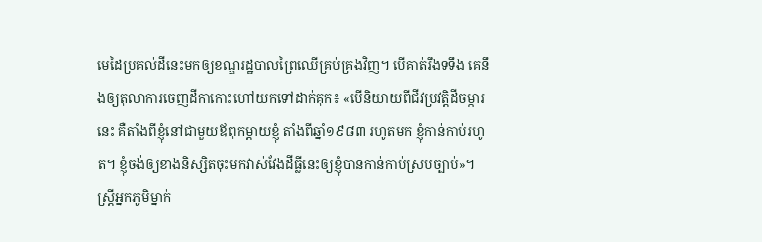មេដៃប្រគល់ដីនេះមកឲ្យខណ្ឌរដ្ឋបាលព្រៃឈើគ្រប់គ្រងវិញ។ បើគាត់រឹងទទឹង គេនឹងឲ្យតុលាការចេញដីកាកោះហៅយកទៅដាក់គុក៖ «បើនិយាយពីជីវប្រវត្តិដីចម្ការនេះ គឺតាំងពីខ្ញុំនៅជាមួយឪពុកម្ដាយខ្ញុំ តាំងពីឆ្នាំ១៩៨៣ រហូតមក ខ្ញុំកាន់កាប់រហូត។ ខ្ញុំចង់ឲ្យខាងនិស្សិតចុះមកវាស់វែងដីធ្លីនេះឲ្យខ្ញុំបានកាន់កាប់ស្របច្បាប់»។
ស្តី្រអ្នកភូមិម្នាក់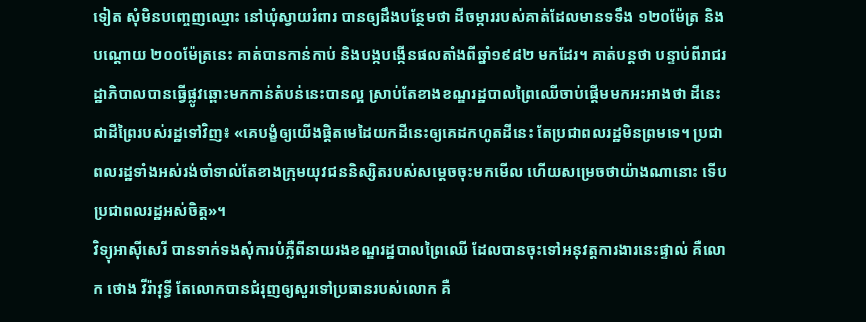ទៀត សុំមិនបញ្ចេញឈ្មោះ នៅឃុំស្វាយរំពារ បានឲ្យដឹងបន្ថែមថា ដីចម្ការរបស់គាត់ដែលមានទទឹង ១២០ម៉ែត្រ និងបណ្ដោយ ២០០ម៉ែត្រនេះ គាត់បានកាន់កាប់ និងបង្កបង្កើនផលតាំងពីឆ្នាំ១៩៨២ មកដែរ។ គាត់បន្តថា បន្ទាប់ពីរាជរដ្ឋាភិបាលបានធ្វើផ្លូវឆ្ពោះមកកាន់តំបន់នេះបានល្អ ស្រាប់តែខាងខណ្ឌរដ្ឋបាលព្រៃឈើចាប់ផ្ដើមមកអះអាងថា ដីនេះជាដីព្រៃរបស់រដ្ឋទៅវិញ៖ «គេបង្ខំឲ្យយើងផ្ដិតមេដៃយកដីនេះឲ្យគេដកហូតដីនេះ តែប្រជាពលរដ្ឋមិនព្រមទេ។ ប្រជាពលរដ្ឋទាំងអស់រង់ចាំទាល់តែខាងក្រុមយុវជននិស្សិតរបស់សម្ដេចចុះមកមើល ហើយសម្រេចថាយ៉ាងណានោះ ទើបប្រជាពលរដ្ឋអស់ចិត្ត»។
វិទ្យុអាស៊ីសេរី បានទាក់ទងសុំការបំភ្លឺពីនាយរងខណ្ឌរដ្ឋបាលព្រៃឈើ ដែលបានចុះទៅអនុវត្តការងារនេះផ្ទាល់ គឺលោក ថោង វីរ៉ាវុទ្ធី តែលោកបានជំរុញឲ្យសួរទៅប្រធានរបស់លោក គឺ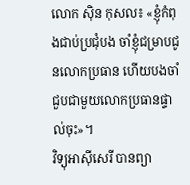លោក ស៊ិន កុសល៖ «ខ្ញុំកំពុងជាប់ប្រជុំបង ចាំខ្ញុំជម្រាបជូនលោកប្រធាន ហើយបងចាំជួបជាមួយលោកប្រធានផ្ទាល់ចុះ»។
វិទ្យុអាស៊ីសេរី បានព្យា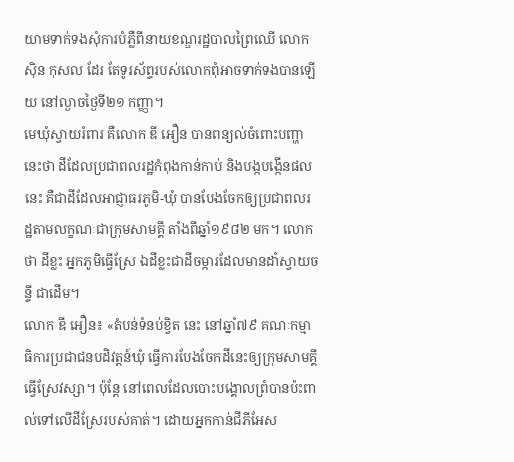យាមទាក់ទងសុំការបំភ្លឺពីនាយខណ្ឌរដ្ឋបាលព្រៃឈើ លោក ស៊ិន កុសល ដែរ តែទូរស័ព្ទរបស់លោកពុំអាចទាក់ទងបានឡើយ នៅល្ងាចថ្ងៃទី២១ កញ្ញា។
មេឃុំស្វាយរំពារ គឺលោក ឌី អឿន បានពន្យល់ចំពោះបញ្ហានេះថា ដីដែលប្រជាពលរដ្ឋកំពុងកាន់កាប់ និងបង្កបង្កើនផលនេះ គឺជាដីដែលអាជ្ញាធរភូមិ-ឃុំ បានបែងចែកឲ្យប្រជាពលរដ្ឋតាមលក្ខណៈជាក្រុមសាមគ្គី តាំងពីឆ្នាំ១៩៨២ មក។ លោកថា ដីខ្លះ អ្នកភូមិធ្វើស្រែ ឯដីខ្លះជាដីចម្ការដែលមានដាំស្វាយចន្ទី ជាដើម។
លោក ឌី អឿន៖ «តំបន់ទំនប់ខ្វិត នេះ នៅឆ្នាំ៧៩ គណៈកម្មាធិការប្រជាជនបដិវត្តន៍ឃុំ ធ្វើការបែងចែកដីនេះឲ្យក្រុមសាមគ្គីធ្វើស្រែវស្សា។ ប៉ុន្តែ នៅពេលដែលបោះបង្គោលព្រំបានប៉ះពាល់ទៅលើដីស្រែរបស់គាត់។ ដោយអ្នកកាន់ជីភីអែស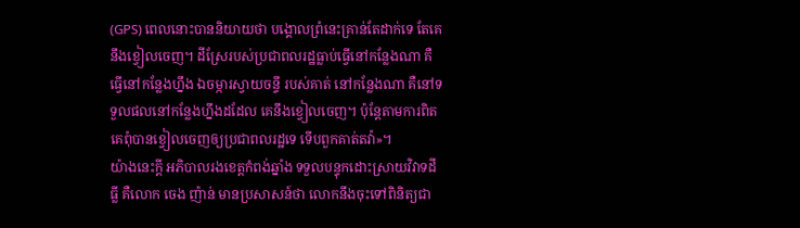(GPS) ពេលនោះបាននិយាយថា បង្គោលព្រំនេះគ្រាន់តែដាក់ទេ តែគេនឹងខ្វៀលចេញ។ ដីស្រែរបស់ប្រជាពលរដ្ឋធ្លាប់ធ្វើនៅកន្លែងណា គឺធ្វើនៅកន្លែងហ្នឹង ឯចម្ការស្វាយចន្ទី របស់គាត់ នៅកន្លែងណា គឺនៅទទួលផលនៅកន្លែងហ្នឹងដដែល គេនឹងខ្វៀលចេញ។ ប៉ុន្តែតាមការពិត គេពុំបានខ្វៀលចេញឲ្យប្រជាពលរដ្ឋទេ ទើបពួកគាត់តវ៉ា»។
យ៉ាងនេះក្ដី អភិបាលរងខេត្តកំពង់ឆ្នាំង ទទួលបន្ទុកដោះស្រាយវិវាទដីធ្លី គឺលោក ចេង ញ៉ាន់ មានប្រសាសន៍ថា លោកនឹងចុះទៅពិនិត្យជា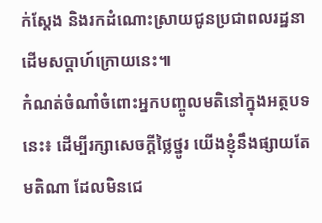ក់ស្ដែង និងរកដំណោះស្រាយជូនប្រជាពលរដ្ឋនាដើមសប្ដាហ៍ក្រោយនេះ៕
កំណត់ចំណាំចំពោះអ្នកបញ្ចូលមតិនៅក្នុងអត្ថបទនេះ៖ ដើម្បីរក្សាសេចក្ដីថ្លៃថ្នូរ យើងខ្ញុំនឹងផ្សាយតែមតិណា ដែលមិនជេ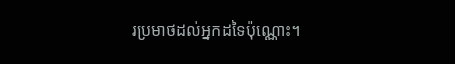រប្រមាថដល់អ្នកដទៃប៉ុណ្ណោះ។